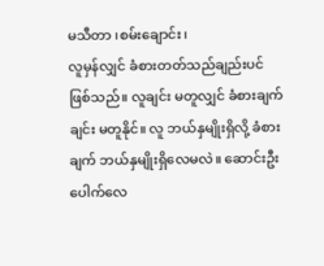မသီတာ ၊စမ်းချောင်း၊
လူမှန်လျှင် ခံစားတတ်သည်ချည်းပင် ဖြစ်သည်။ လူချင်း မတူလျှင် ခံစားချက်ချင်း မတူနိုင်။ လူ ဘယ်နှမျိုးရှိလို့ ခံစားချက် ဘယ်နှမျိုးရှိလေမလဲ။ ဆောင်းဦးပေါက်လေ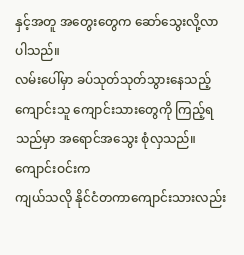နှင့်အတူ အတွေးတွေက ဆော်သွေးလို့လာပါသည်။
လမ်းပေါ်မှာ ခပ်သုတ်သုတ်သွားနေသည့်
ကျောင်းသူ ကျောင်းသားတွေကို ကြည့်ရသည်မှာ အရောင်အသွေး စုံလှသည်။ ကျောင်းဝင်းက
ကျယ်သလို နိုင်ငံတကာကျောင်းသားလည်း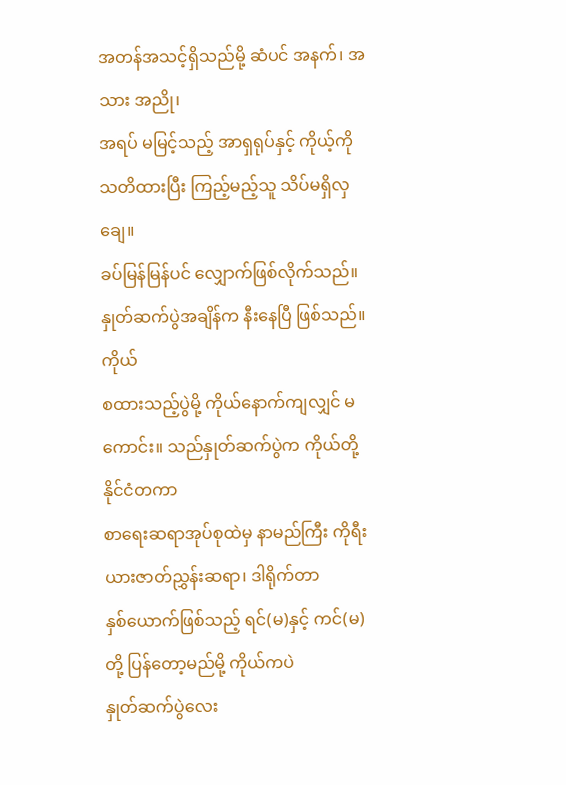အတန်အသင့်ရှိသည်မို့ ဆံပင် အနက်၊ အသား အညို၊
အရပ် မမြင့်သည့် အာရှရုပ်နှင့် ကိုယ့်ကို သတိထားပြီး ကြည့်မည့်သူ သိပ်မရှိလှချေ။
ခပ်မြန်မြန်ပင် လျှောက်ဖြစ်လိုက်သည်။ နှုတ်ဆက်ပွဲအချိန်က နီးနေပြီ ဖြစ်သည်။ ကိုယ်
စထားသည့်ပွဲမို့ ကိုယ်နောက်ကျလျှင် မကောင်း။ သည်နှုတ်ဆက်ပွဲက ကိုယ်တို့ နိုင်ငံတကာ
စာရေးဆရာအုပ်စုထဲမှ နာမည်ကြီး ကိုရီးယားဇာတ်ညွှန်းဆရာ၊ ဒါရိုက်တာ
နှစ်ယောက်ဖြစ်သည့် ရင်(မ)နှင့် ကင်(မ)တို့ ပြန်တော့မည်မို့ ကိုယ်ကပဲ
နှုတ်ဆက်ပွဲလေး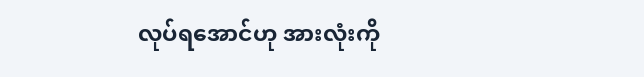လုပ်ရအောင်ဟု အားလုံးကို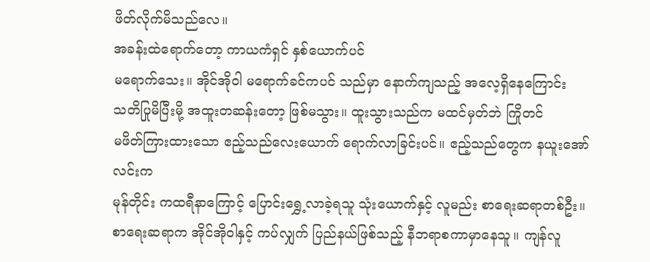ဖိတ်လိုက်မိသည်လေ။
အခန်းထဲရောက်တော့ ကာယကံရှင် နှစ်ယောက်ပင်
မရောက်သေး။ အိုင်အိုဝါ မရောက်ခင်ကပင် သည်မှာ နောက်ကျသည့် အလေ့ရှိနေကြောင်း
သတိပြုမိပြီးမို့ အထူးတဆန်းတော့ ဖြစ်မသွား။ ထူးသွားသည်က မထင်မှတ်ဘဲ ကြိုတင်
မဖိတ်ကြားထားသော ဧည့်သည်လေးယောက် ရောက်လာခြင်းပင်။ ဧည့်သည်တွေက နယူးအော်လင်းက
မုန်တိုင်း ကထရီနာကြောင့် ပြောင်းရွှေ့လာခဲ့ရသူ သုံးယောက်နှင့် လူမည်း စာရေးဆရာတစ်ဦး။
စာရေးဆရာက အိုင်အိုဝါနှင့် ကပ်လျှက် ပြည်နယ်ဖြစ်သည့် နီဘရာစကာမှာနေသူ။ ကျန်လူ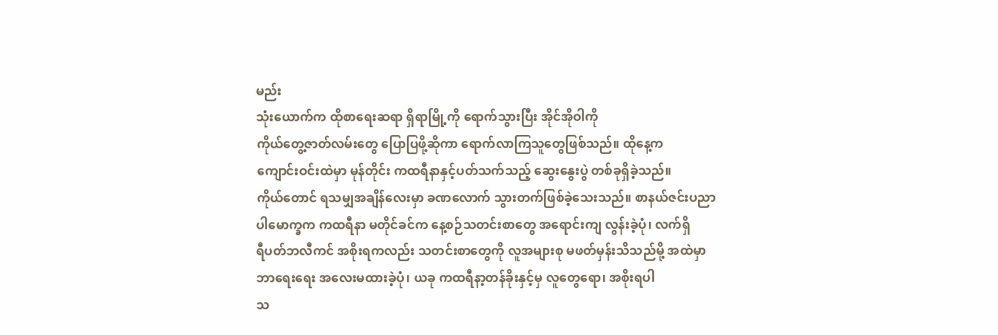မည်း
သုံးယောက်က ထိုစာရေးဆရာ ရှိရာမြို့ကို ရောက်သွားပြီး အိုင်အိုဝါကို
ကိုယ်တွေ့ဇာတ်လမ်းတွေ ပြောပြဖို့ဆိုကာ ရောက်လာကြသူတွေဖြစ်သည်။ ထိုနေ့က
ကျောင်းဝင်းထဲမှာ မုန်တိုင်း ကထရီနာနှင့်ပတ်သက်သည့် ဆွေးနွေးပွဲ တစ်ခုရှိခဲ့သည်။
ကိုယ်တောင် ရသမျှအချိန်လေးမှာ ခဏလောက် သွားတက်ဖြစ်ခဲ့သေးသည်။ စာနယ်ဇင်းပညာ
ပါမောက္ခက ကထရီနာ မတိုင်ခင်က နေ့စဉ်သတင်းစာတွေ အရောင်းကျ လွန်းခဲ့ပုံ၊ လက်ရှိ
ရီပတ်ဘလီကင် အစိုးရကလည်း သတင်းစာတွေကို လူအများစု မဖတ်မှန်းသိသည်မို့ အထဲမှာ
ဘာရေးရေး အလေးမထားခဲ့ပုံ၊ ယခု ကထရီနာ့တန်ခိုးနှင့်မှ လူတွေရော၊ အစိုးရပါ
သ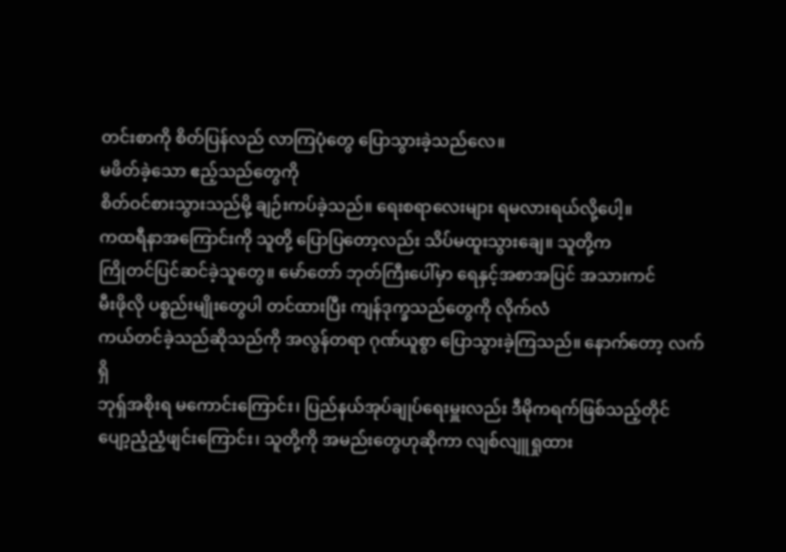တင်းစာကို စိတ်ပြန်လည် လာကြပုံတွေ ပြောသွားခဲ့သည်လေ။
မဖိတ်ခဲ့သော ဧည့်သည်တွေကို
စိတ်ဝင်စားသွားသည်မို့ ချဉ်းကပ်ခဲ့သည်။ ရေးစရာလေးများ ရမလားရယ်လို့ပေါ့။
ကထရီနာအကြောင်းကို သူတို့ ပြောပြတော့လည်း သိပ်မထူးသွားချေ။ သူတို့က
ကြိုတင်ပြင်ဆင်ခဲ့သူတွေ။ မော်တော် ဘုတ်ကြီးပေါ်မှာ ရေနှင့်အစာအပြင် အသားကင်
မီးဖိုလို ပစ္စည်းမျိုးတွေပါ တင်ထားပြီး ကျန်ဒုက္ခသည်တွေကို လိုက်လံ
ကယ်တင်ခဲ့သည်ဆိုသည်ကို အလွန်တရာ ဂုဏ်ယူစွာ ပြောသွားခဲ့ကြသည်။ နောက်တော့ လက်ရှိ
ဘုရှ်အစိုးရ မကောင်းကြောင်း၊ ပြည်နယ်အုပ်ချုပ်ရေးမှူးလည်း ဒီမိုကရက်ဖြစ်သည့်တိုင်
ပျော့ညံ့ညံ့ဖျင်းကြောင်း၊ သူတို့ကို အမည်းတွေဟုဆိုကာ လျစ်လျူရှုထား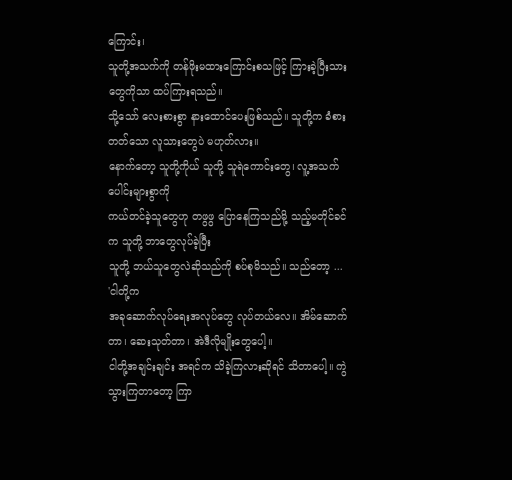ကြောင်း၊
သူတို့အသက်ကို တန်ဖိုးမထားကြောင်းစသဖြင့် ကြားခဲ့ပြီးသားတွေကိုသာ ထပ်ကြားရသည်။
သို့သော် လေးစားစွာ နားထောင်ပေးဖြစ်သည်။ သူတို့က ခံစားတတ်သော လူသားတွေပဲ မဟုတ်လား။
နောက်တော့ သူတို့ကိုယ် သူတို့ သူရဲကောင်းတွေ၊ လူ့အသက်ပေါင်းများစွာကို
ကယ်တင်ခဲ့သူတွေဟု တဖွဖွ ပြောနေကြသည်မို့ သည့်မတိုင်ခင်က သူတို့ ဘာတွေလုပ်ခဲ့ပြီး
သူတို့ ဘယ်သူတွေလဲဆိုသည်ကို စပ်စုမိသည်။ သည်တော့ ...
'ငါတို့က
အခုဆောက်လုပ်ရေးအလုပ်တွေ လုပ်တယ်လေ။ အိမ်ဆောက်တာ၊ ဆေးသုတ်တာ၊ အဲဒီလိုမျိုးတွေပေါ့။
ငါတို့အချင်းချင်း အရင်က သိခဲ့ကြလားဆိုရင် သိတာပေါ့။ ကွဲသွားကြတာတော့ ကြာ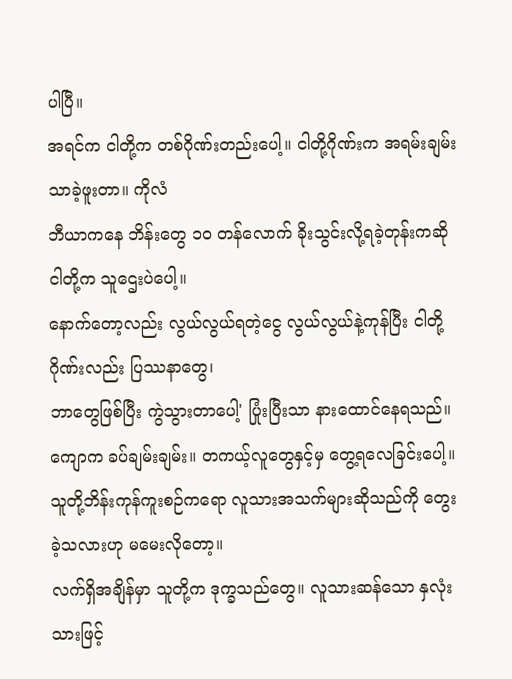ပါပြီ။
အရင်က ငါတို့က တစ်ဂိုဏ်းတည်းပေါ့။ ငါတို့ဂိုဏ်းက အရမ်းချမ်းသာခဲ့ဖူးတာ။ ကိုလံ
ဘီယာကနေ ဘိန်းတွေ ၁ဝ တန်လောက် ခိုးသွင်းလို့ရခဲ့တုန်းကဆို ငါတို့က သူဌေးပဲပေါ့။
နောက်တော့လည်း လွယ်လွယ်ရတဲ့ငွေ လွယ်လွယ်နဲ့ကုန်ပြီး ငါတို့ဂိုဏ်းလည်း ပြဿနာတွေ၊
ဘာတွေဖြစ်ပြီး ကွဲသွားတာပေါ့' ပြုံးပြီးသာ နားထောင်နေရသည်။
ကျောက ခပ်ချမ်းချမ်း။ တကယ့်လူတွေနှင့်မှ တွေ့ရလေခြင်းပေါ့။
သူတို့ဘိန်းကုန်ကူးစဉ်ကရော လူသားအသက်များဆိုသည်ကို တွေးခဲ့သလားဟု မမေးလိုတော့။
လက်ရှိအချိန်မှာ သူတို့က ဒုက္ခသည်တွေ။ လူသားဆန်သော နှလုံးသားဖြင့်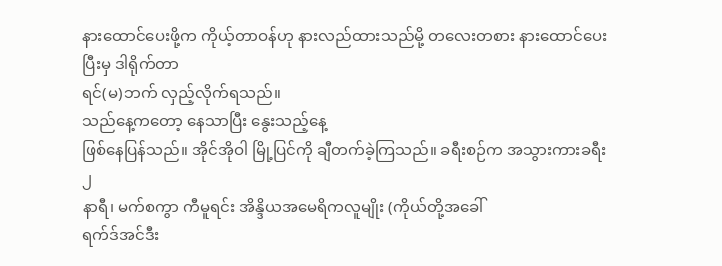နားထောင်ပေးဖို့က ကိုယ့်တာဝန်ဟု နားလည်ထားသည်မို့ တလေးတစား နားထောင်ပေးပြီးမှ ဒါရိုက်တာ
ရင်(မ)ဘက် လှည့်လိုက်ရသည်။
သည်နေ့ကတော့ နေသာပြီး နွေးသည့်နေ့
ဖြစ်နေပြန်သည်။ အိုင်အိုဝါ မြို့ပြင်ကို ချီတက်ခဲ့ကြသည်။ ခရီးစဉ်က အသွားကားခရီး ၂
နာရီ၊ မက်စကွာ ကီမူရင်း အိန္ဒိယအမေရိကလူမျိုး (ကိုယ်တို့အခေါ်
ရက်ဒ်အင်ဒီး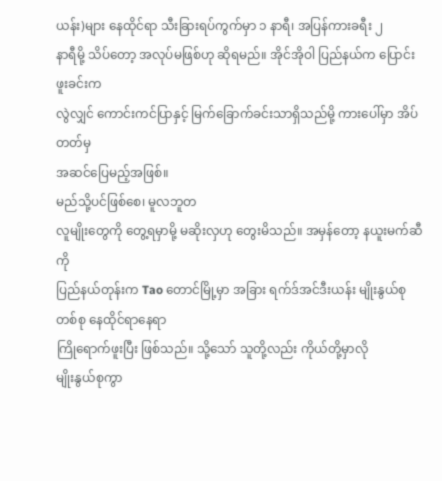ယန်း)များ နေထိုင်ရာ သီးခြားရပ်ကွက်မှာ ၁ နာရီ၊ အပြန်ကားခရီး ၂
နာရီမို့ သိပ်တော့ အလုပ်မဖြစ်ဟု ဆိုရမည်။ အိုင်အိုဝါ ပြည်နယ်က ပြောင်းဖူးခင်းက
လွဲလျှင် ကောင်းကင်ပြာနှင့် မြက်ခြောက်ခင်းသာရှိသည်မို့ ကားပေါ်မှာ အိပ်တတ်မှ
အဆင်ပြေမည့်အဖြစ်။
မည်သို့ပင်ဖြစ်စေ၊ မူလဘူတ
လူမျိုးတွေကို တွေ့ရမှာမို့ မဆိုးလှဟု တွေးမိသည်။ အမှန်တော့ နယူးမက်ဆီကို
ပြည်နယ်တုန်းက Tao တောင်မြို့မှာ အခြား ရက်ဒ်အင်ဒီးယန်း မျိုးနွယ်စု တစ်စု နေထိုင်ရာနေရာ
ကြိုရောက်ဖူးပြီး ဖြစ်သည်။ သို့သော် သူတို့လည်း ကိုယ်တို့မှာလို
မျိုးနွယ်စုကွာ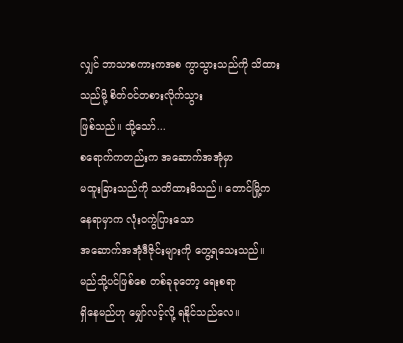လျှင် ဘာသာစကားကအစ ကွာသွားသည်ကို သိထားသည်မို့ စိတ်ဝင်တစားလိုက်သွား
ဖြစ်သည်။ သို့သော်...
စရောက်ကတည်းက အဆောက်အအုံမှာ
မထူးခြားသည်ကို သတိထားမိသည်။ တောင်မြို့ကနေရာမှာက လုံးဝကွဲပြားသော
အဆောက်အအုံဒီဇိုင်းများကို တွေ့ရသေးသည်။ မည်သို့ပင်ဖြစ်စေ တစ်ခုခုတော့ ရေးစရာ
ရှိနေမည်ဟု မျှော်လင့်လို့ ရနိုင်သည်လေ။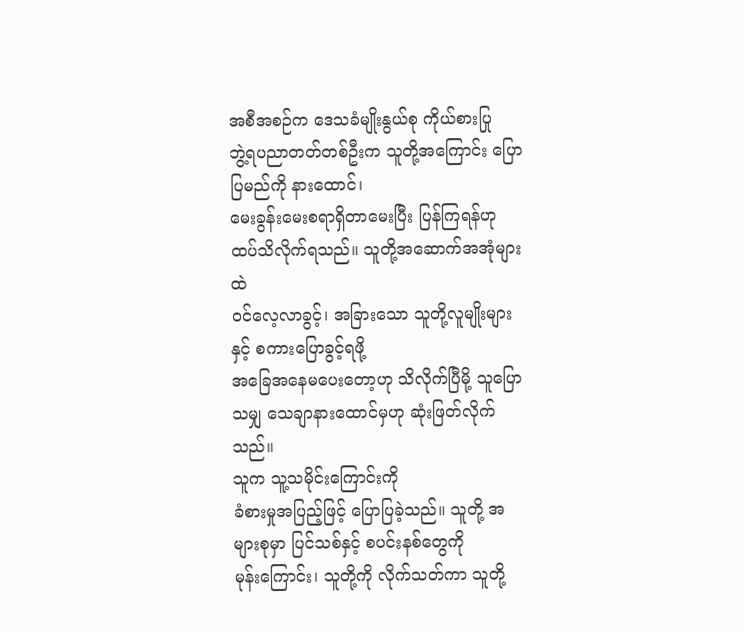အစီအစဉ်က ဒေသခံမျိုးနွယ်စု ကိုယ်စားပြု
ဘွဲ့ရပညာတတ်တစ်ဦးက သူတို့အကြောင်း ပြောပြမည်ကို နားထောင်၊
မေးခွန်းမေးစရာရှိတာမေးပြီး ပြန်ကြရန်ဟု ထပ်သိလိုက်ရသည်။ သူတို့အဆောက်အအုံများထဲ
ဝင်လေ့လာခွင့်၊ အခြားသော သူတို့လူမျိုးများနှင့် စကားပြောခွင့်ရဖို့
အခြေအနေမပေးတော့ဟု သိလိုက်ပြီမို့ သူပြောသမျှ သေချာနားထောင်မှဟု ဆုံးဖြတ်လိုက်သည်။
သူက သူ့သမိုင်းကြောင်းကို
ခံစားမှုအပြည့်ဖြင့် ပြောပြခဲ့သည်။ သူတို့ အများစုမှာ ပြင်သစ်နှင့် စပင်းနစ်တွေကို
မုန်းကြောင်း၊ သူတို့ကို လိုက်သတ်ကာ သူတို့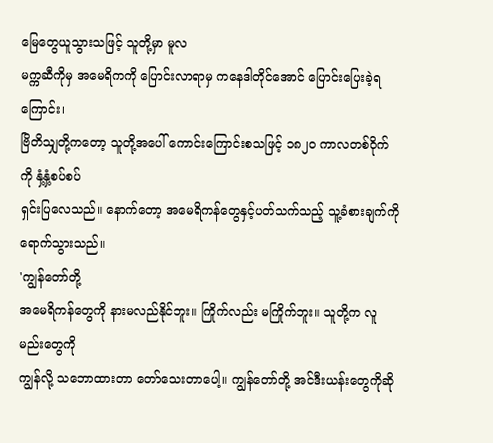မြေတွေယူသွားသဖြင့် သူတို့မှာ မူလ
မက္ကဆီကိုမှ အမေရိကကို ပြောင်းလာရာမှ ကနေဒါတိုင်အောင် ပြောင်းပြေးခဲ့ရကြောင်း၊
ဗြိတိသျှတို့ကတော့ သူတို့အပေါ် ကောင်းကြောင်းစသဖြင့် ၁၈၂ဝ ကာလတစ်ဝိုက်ကို နှံ့နှံ့စပ်စပ်
ရှင်းပြလေသည်။ နောက်တော့ အမေရိကန်တွေနှင့်ပတ်သက်သည့် သူ့ခံစားချက်ကို
ရောက်သွားသည်။
'ကျွန်တော်တို့
အမေရိကန်တွေကို နားမလည်နိုင်ဘူး။ ကြိုက်လည်း မကြိုက်ဘူး။ သူတို့က လူမည်းတွေကို
ကျွန်လို့ သဘောထားတာ တော်သေးတာပေါ့။ ကျွန်တော်တို့ အင်ဒီးယန်းတွေကိုဆို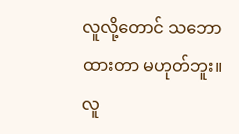လူလို့တောင် သဘောထားတာ မဟုတ်ဘူး။ လူ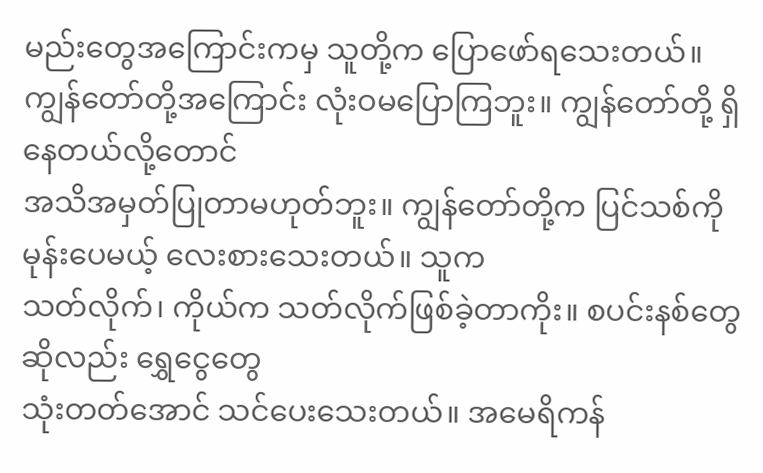မည်းတွေအကြောင်းကမှ သူတို့က ပြောဖော်ရသေးတယ်။
ကျွန်တော်တို့အကြောင်း လုံးဝမပြောကြဘူး။ ကျွန်တော်တို့ ရှိနေတယ်လို့တောင်
အသိအမှတ်ပြုတာမဟုတ်ဘူး။ ကျွန်တော်တို့က ပြင်သစ်ကို မုန်းပေမယ့် လေးစားသေးတယ်။ သူက
သတ်လိုက်၊ ကိုယ်က သတ်လိုက်ဖြစ်ခဲ့တာကိုး။ စပင်းနစ်တွေဆိုလည်း ရွှေငွေတွေ
သုံးတတ်အောင် သင်ပေးသေးတယ်။ အမေရိကန်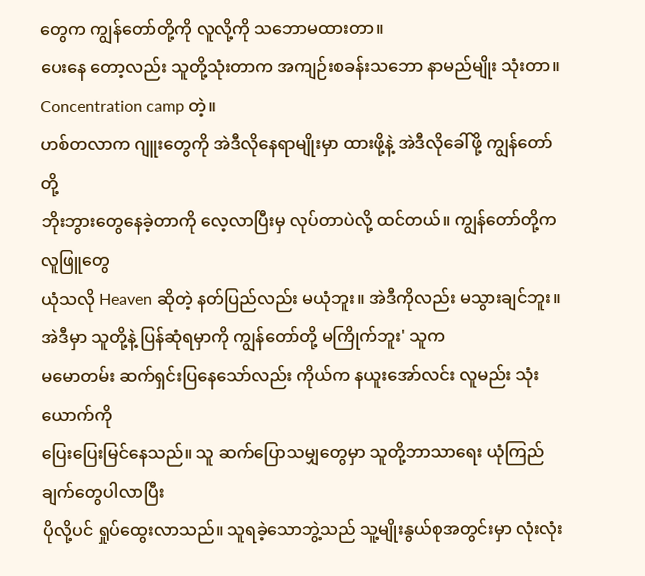တွေက ကျွန်တော်တို့ကို လူလို့ကို သဘောမထားတာ။
ပေးနေ တော့လည်း သူတို့သုံးတာက အကျဉ်းစခန်းသဘော နာမည်မျိုး သုံးတာ။ Concentration camp တဲ့။
ဟစ်တလာက ဂျူးတွေကို အဲဒီလိုနေရာမျိုးမှာ ထားဖို့နဲ့ အဲဒီလိုခေါ်ဖို့ ကျွန်တော်တို့
ဘိုးဘွားတွေနေခဲ့တာကို လေ့လာပြီးမှ လုပ်တာပဲလို့ ထင်တယ်။ ကျွန်တော်တို့က လူဖြူတွေ
ယုံသလို Heaven ဆိုတဲ့ နတ်ပြည်လည်း မယုံဘူး။ အဲဒီကိုလည်း မသွားချင်ဘူး။
အဲဒီမှာ သူတို့နဲ့ ပြန်ဆုံရမှာကို ကျွန်တော်တို့ မကြိုက်ဘူး' သူက
မမောတမ်း ဆက်ရှင်းပြနေသော်လည်း ကိုယ်က နယူးအော်လင်း လူမည်း သုံးယောက်ကို
ပြေးပြေးမြင်နေသည်။ သူ ဆက်ပြောသမျှတွေမှာ သူတို့ဘာသာရေး ယုံကြည်ချက်တွေပါလာပြီး
ပိုလို့ပင် ရှုပ်ထွေးလာသည်။ သူရခဲ့သောဘွဲ့သည် သူ့မျိုးနွယ်စုအတွင်းမှာ လုံးလုံး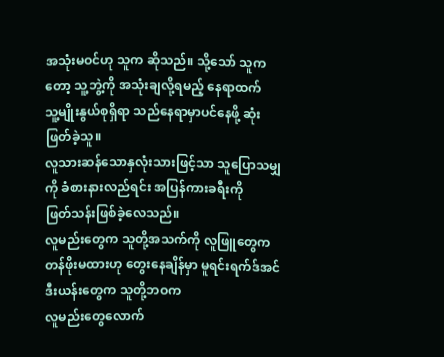အသုံးမဝင်ဟု သူက ဆိုသည်။ သို့သော် သူကတော့ သူ့ဘွဲ့ကို အသုံးချလို့ရမည့် နေရာထက်
သူ့မျိုးနွယ်စုရှိရာ သည်နေရာမှာပင်နေဖို့ ဆုံးဖြတ်ခဲ့သူ။
လူသားဆန်သောနှလုံးသားဖြင့်သာ သူပြောသမျှ ကို ခံစားနားလည်ရင်း အပြန်ကားခရီးကို
ဖြတ်သန်းဖြစ်ခဲ့လေသည်။
လူမည်းတွေက သူတို့အသက်ကို လူဖြူတွေက
တန်ဖိုးမထားဟု တွေးနေချိန်မှာ မူရင်းရက်ဒ်အင်ဒီးယန်းတွေက သူတို့ဘဝက
လူမည်းတွေလောက်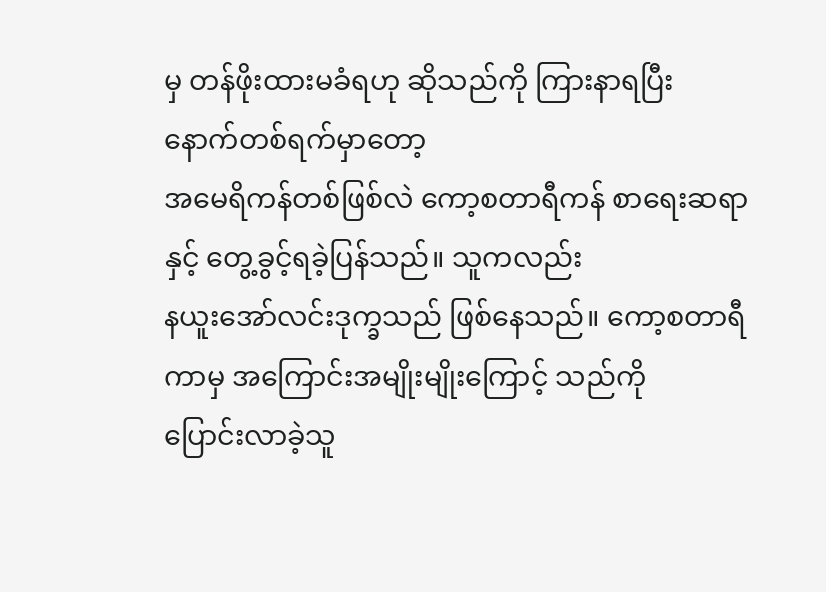မှ တန်ဖိုးထားမခံရဟု ဆိုသည်ကို ကြားနာရပြီး နောက်တစ်ရက်မှာတော့
အမေရိကန်တစ်ဖြစ်လဲ ကော့စတာရီကန် စာရေးဆရာနှင့် တွေ့ခွင့်ရခဲ့ပြန်သည်။ သူကလည်း
နယူးအော်လင်းဒုက္ခသည် ဖြစ်နေသည်။ ကော့စတာရီကာမှ အကြောင်းအမျိုးမျိုးကြောင့် သည်ကို
ပြောင်းလာခဲ့သူ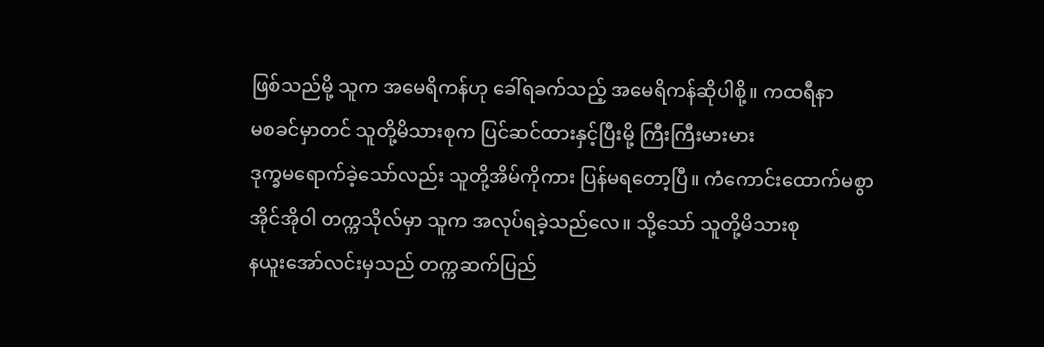ဖြစ်သည်မို့ သူက အမေရိကန်ဟု ခေါ်ရခက်သည့် အမေရိကန်ဆိုပါစို့။ ကထရီနာ
မစခင်မှာတင် သူတို့မိသားစုက ပြင်ဆင်ထားနှင့်ပြီးမို့ ကြီးကြီးမားမား
ဒုက္ခမရောက်ခဲ့သော်လည်း သူတို့အိမ်ကိုကား ပြန်မရတော့ပြီ။ ကံကောင်းထောက်မစွာ
အိုင်အိုဝါ တက္ကသိုလ်မှာ သူက အလုပ်ရခဲ့သည်လေ။ သို့သော် သူတို့မိသားစု
နယူးအော်လင်းမှသည် တက္ကဆက်ပြည်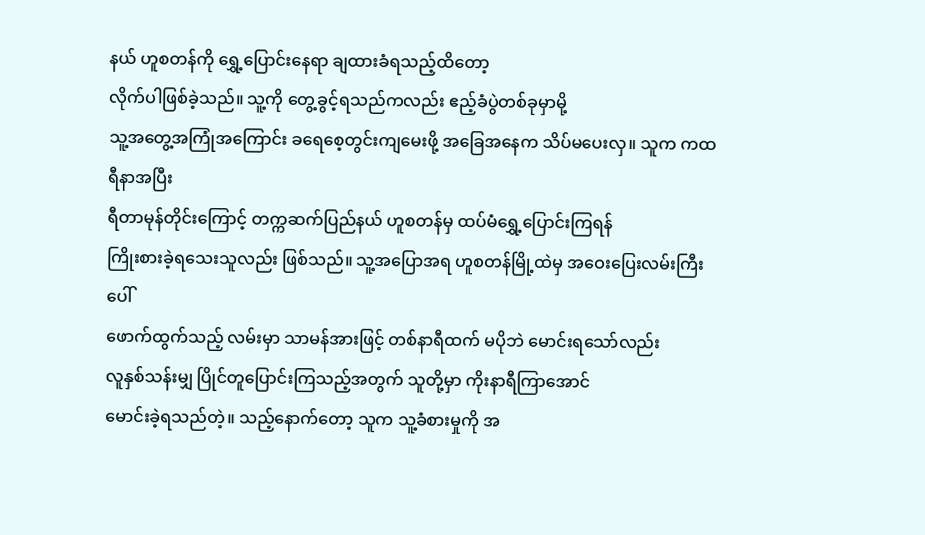နယ် ဟူစတန်ကို ရွှေ့ပြောင်းနေရာ ချထားခံရသည့်ထိတော့
လိုက်ပါဖြစ်ခဲ့သည်။ သူ့ကို တွေ့ခွင့်ရသည်ကလည်း ဧည့်ခံပွဲတစ်ခုမှာမို့
သူ့အတွေ့အကြုံအကြောင်း ခရေစေ့တွင်းကျမေးဖို့ အခြေအနေက သိပ်မပေးလှ။ သူက ကထရီနာအပြီး
ရီတာမုန်တိုင်းကြောင့် တက္ကဆက်ပြည်နယ် ဟူစတန်မှ ထပ်မံရွှေ့ပြောင်းကြရန်
ကြိုးစားခဲ့ရသေးသူလည်း ဖြစ်သည်။ သူ့အပြောအရ ဟူစတန်မြို့ထဲမှ အဝေးပြေးလမ်းကြီးပေါ်
ဖောက်ထွက်သည့် လမ်းမှာ သာမန်အားဖြင့် တစ်နာရီထက် မပိုဘဲ မောင်းရသော်လည်း
လူနှစ်သန်းမျှ ပြိုင်တူပြောင်းကြသည့်အတွက် သူတို့မှာ ကိုးနာရီကြာအောင်
မောင်းခဲ့ရသည်တဲ့။ သည့်နောက်တော့ သူက သူ့ခံစားမှုကို အ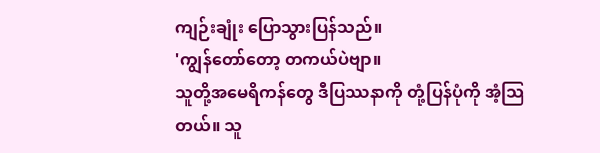ကျဉ်းချုံး ပြောသွားပြန်သည်။
'ကျွန်တော်တော့ တကယ်ပဲဗျာ။
သူတို့အမေရိကန်တွေ ဒီပြဿနာကို တုံ့ပြန်ပုံကို အံ့သြတယ်။ သူ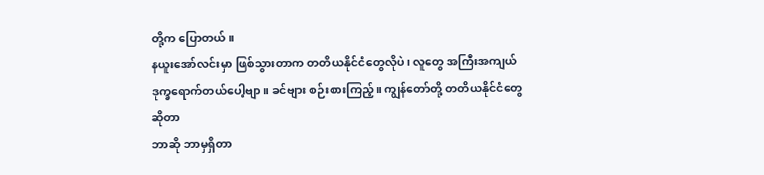တို့က ပြောတယ်။
နယူးအော်လင်းမှာ ဖြစ်သွားတာက တတိယနိုင်ငံတွေလိုပဲ၊ လူတွေ အကြီးအကျယ်
ဒုက္ခရောက်တယ်ပေါ့ဗျာ။ ခင်ဗျား စဉ်းစားကြည့်။ ကျွန်တော်တို့ တတိယနိုင်ငံတွေဆိုတာ
ဘာဆို ဘာမှရှိတာ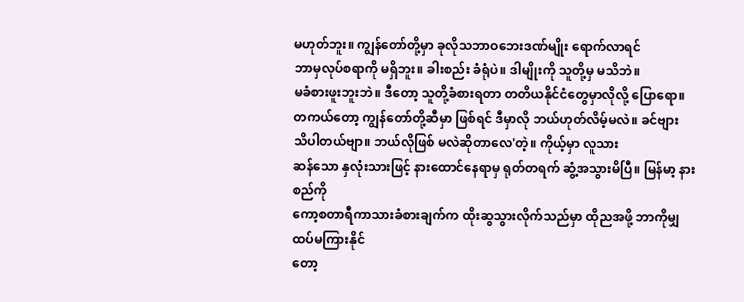မဟုတ်ဘူး။ ကျွန်တော်တို့မှာ ခုလိုသဘာဝဘေးဒဏ်မျိုး ရောက်လာရင်
ဘာမှလုပ်စရာကို မရှိဘူး။ ခါးစည်း ခံရုံပဲ။ ဒါမျိုးကို သူတို့မှ မသိဘဲ။
မခံစားဖူးဘူးဘဲ။ ဒီတော့ သူတို့ခံစားရတာ တတိယနိုင်ငံတွေမှာလိုလို့ ပြောရော။
တကယ်တော့ ကျွန်တော်တို့ဆီမှာ ဖြစ်ရင် ဒီမှာလို ဘယ်ဟုတ်လိမ့်မလဲ။ ခင်ဗျား
သိပါတယ်ဗျာ။ ဘယ်လိုဖြစ် မလဲဆိုတာလေ'တဲ့။ ကိုယ့်မှာ လူသား
ဆန်သော နှလုံးသားဖြင့် နားထောင်နေရာမှ ရုတ်တရက် ဆွံ့အသွားမိပြီ။ မြန်မာ့ နားစည်ကို
ကော့စတာရီကာသားခံစားချက်က ထိုးဆွသွားလိုက်သည်မှာ ထိုညအဖို့ ဘာကိုမျှ ထပ်မကြားနိုင်
တော့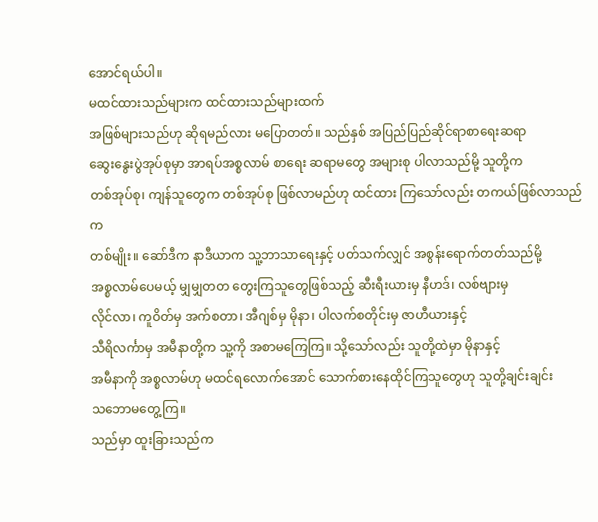အောင်ရယ်ပါ။
မထင်ထားသည်များက ထင်ထားသည်များထက်
အဖြစ်များသည်ဟု ဆိုရမည်လား မပြောတတ်။ သည်နှစ် အပြည်ပြည်ဆိုင်ရာစာရေးဆရာ
ဆွေးနွေးပွဲအုပ်စုမှာ အာရပ်အစ္စလာမ် စာရေး ဆရာမတွေ အများစု ပါလာသည်မို့ သူတို့က
တစ်အုပ်စု၊ ကျန်သူတွေက တစ်အုပ်စု ဖြစ်လာမည်ဟု ထင်ထား ကြသော်လည်း တကယ်ဖြစ်လာသည်က
တစ်မျိုး။ ဆော်ဒီက နာဒီယာက သူ့ဘာသာရေးနှင့် ပတ်သက်လျှင် အစွန်းရောက်တတ်သည်မို့
အစ္စလာမ်ပေမယ့် မျှမျှတတ တွေးကြသူတွေဖြစ်သည့် ဆီးရီးယားမှ နီဟဒ်၊ လစ်ဗျားမှ
လိုင်လာ၊ ကူဝိတ်မှ အက်စတာ၊ အီဂျစ်မှ မိုနာ၊ ပါလက်စတိုင်းမှ ဇာဟီယားနှင့်
သီရိလင်္ကာမှ အမီနာတို့က သူ့ကို အစာမကြေကြ။ သို့သော်လည်း သူတို့ထဲမှာ မိုနာနှင့်
အမီနာကို အစ္စလာမ်ဟု မထင်ရလောက်အောင် သောက်စားနေထိုင်ကြသူတွေဟု သူတို့ချင်းချင်း
သဘောမတွေ့ကြ။
သည်မှာ ထူးခြားသည်က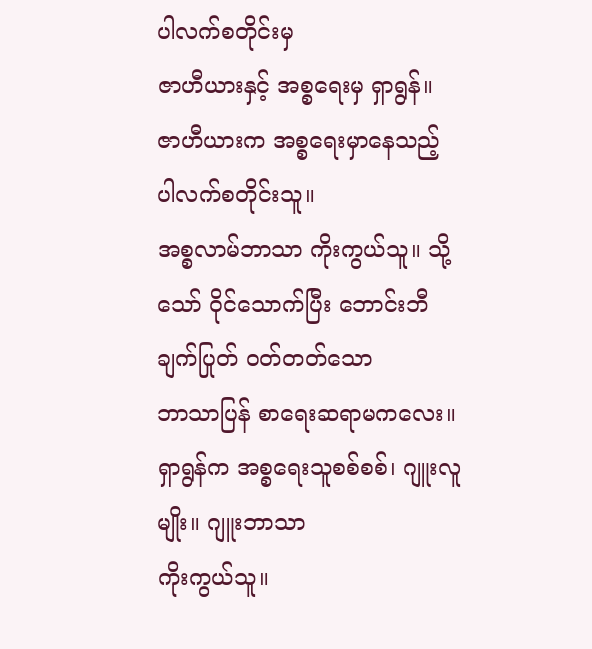ပါလက်စတိုင်းမှ
ဇာဟီယားနှင့် အစ္စရေးမှ ရှာရွန်။ ဇာဟီယားက အစ္စရေးမှာနေသည့် ပါလက်စတိုင်းသူ။
အစ္စလာမ်ဘာသာ ကိုးကွယ်သူ။ သို့သော် ဝိုင်သောက်ပြီး ဘောင်းဘီချက်ပြုတ် ဝတ်တတ်သော
ဘာသာပြန် စာရေးဆရာမကလေး။ ရှာရွန်က အစ္စရေးသူစစ်စစ်၊ ဂျူးလူမျိုး။ ဂျူးဘာသာ
ကိုးကွယ်သူ။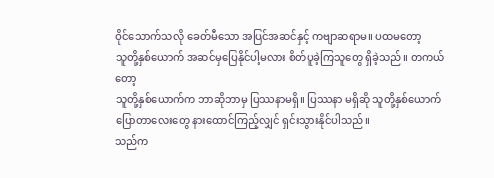ဝိုင်သောက်သလို ခေတ်မီသော အပြင်အဆင်နှင့် ကဗျာဆရာမ။ ပထမတော့
သူတို့နှစ်ယောက် အဆင်မှပြေနိုင်ပါ့မလား စိတ်ပူခဲ့ကြသူတွေ ရှိခဲ့သည်။ တကယ်တော့
သူတို့နှစ်ယောက်က ဘာဆိုဘာမှ ပြဿနာမရှိ။ ပြဿနာ မရှိဆို သူတို့နှစ်ယောက်
ပြောတာလေးတွေ နားထောင်ကြည့်လျှင် ရှင်းသွားနိုင်ပါသည်။
သည်က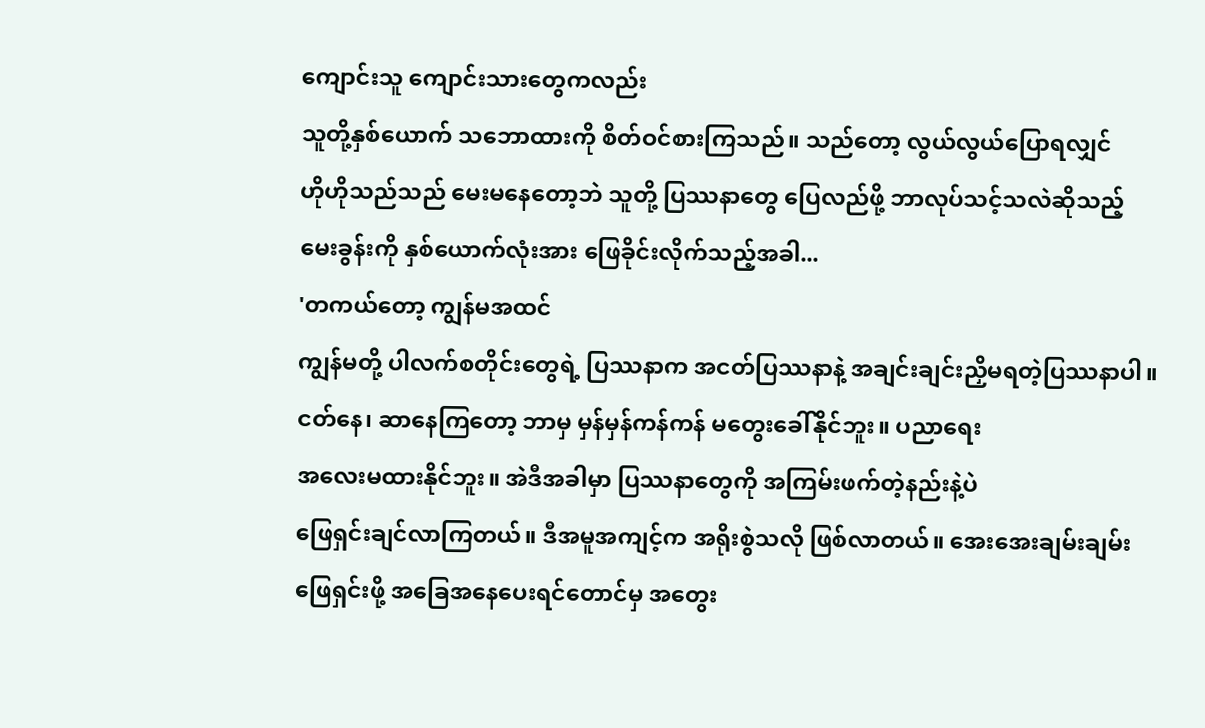ကျောင်းသူ ကျောင်းသားတွေကလည်း
သူတို့နှစ်ယောက် သဘောထားကို စိတ်ဝင်စားကြသည်။ သည်တော့ လွယ်လွယ်ပြောရလျှင်
ဟိုဟိုသည်သည် မေးမနေတော့ဘဲ သူတို့ ပြဿနာတွေ ပြေလည်ဖို့ ဘာလုပ်သင့်သလဲဆိုသည့်
မေးခွန်းကို နှစ်ယောက်လုံးအား ဖြေခိုင်းလိုက်သည့်အခါ...
'တကယ်တော့ ကျွန်မအထင်
ကျွန်မတို့ ပါလက်စတိုင်းတွေရဲ့ ပြဿနာက အငတ်ပြဿနာနဲ့ အချင်းချင်းညှိမရတဲ့ပြဿနာပါ။
ငတ်နေ၊ ဆာနေကြတော့ ဘာမှ မှန်မှန်ကန်ကန် မတွေးခေါ်နိုင်ဘူး။ ပညာရေး
အလေးမထားနိုင်ဘူး။ အဲဒီအခါမှာ ပြဿနာတွေကို အကြမ်းဖက်တဲ့နည်းနဲ့ပဲ
ဖြေရှင်းချင်လာကြတယ်။ ဒီအမူအကျင့်က အရိုးစွဲသလို ဖြစ်လာတယ်။ အေးအေးချမ်းချမ်း
ဖြေရှင်းဖို့ အခြေအနေပေးရင်တောင်မှ အတွေး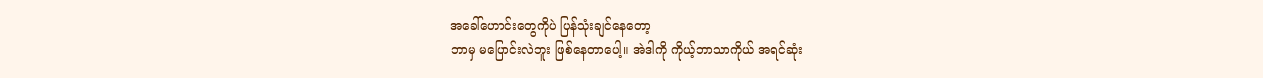အခေါ်ဟောင်းတွေကိုပဲ ပြန်သုံးချင်နေတော့
ဘာမှ မပြောင်းလဲဘူး ဖြစ်နေတာပေါ့။ အဲဒါကို ကိုယ့်ဘာသာကိုယ် အရင်ဆုံး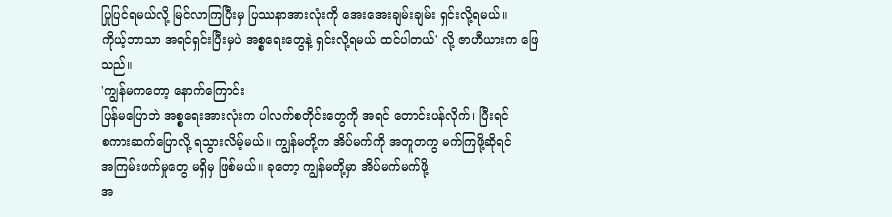ပြုပြင်ရမယ်လို့ မြင်လာကြပြီးမှ ပြဿနာအားလုံးကို အေးအေးချမ်းချမ်း ရှင်းလို့ရမယ်။
ကိုယ့်ဘာသာ အရင်ရှင်းပြီးမှပဲ အစ္စရေးတွေနဲ့ ရှင်းလို့ရမယ် ထင်ပါတယ်' လို့ ဇာဟီယားက ဖြေသည်။
'ကျွန်မကတော့ နောက်ကြောင်း
ပြန်မပြောဘဲ အစ္စရေးအားလုံးက ပါလက်စတိုင်းတွေကို အရင် တောင်းပန်လိုက်၊ ပြီးရင်
စကားဆက်ပြောလို့ ရသွားလိမ့်မယ်။ ကျွန်မတို့က အိပ်မက်ကို အတူတကွ မက်ကြဖို့ဆိုရင်
အကြမ်းဖက်မှုတွေ မရှိမှ ဖြစ်မယ်။ ခုတော့ ကျွန်မတို့မှာ အိပ်မက်မက်ဖို့
အ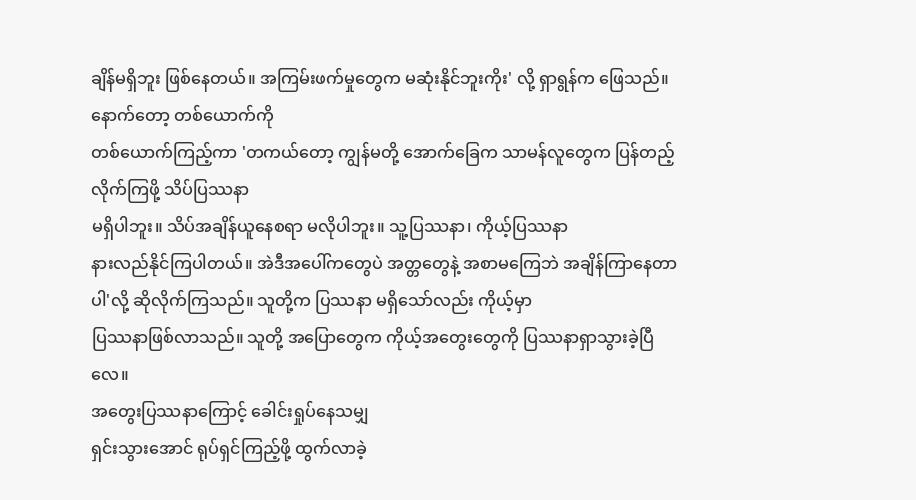ချိန်မရှိဘူး ဖြစ်နေတယ်။ အကြမ်းဖက်မှုတွေက မဆုံးနိုင်ဘူးကိုး' လို့ ရှာရွန်က ဖြေသည်။
နောက်တော့ တစ်ယောက်ကို
တစ်ယောက်ကြည့်ကာ 'တကယ်တော့ ကျွန်မတို့ အောက်ခြေက သာမန်လူတွေက ပြန်တည့်လိုက်ကြဖို့ သိပ်ပြဿနာ
မရှိပါဘူး။ သိပ်အချိန်ယူနေစရာ မလိုပါဘူး။ သူ့ပြဿနာ၊ ကိုယ့်ပြဿနာ
နားလည်နိုင်ကြပါတယ်။ အဲဒီအပေါ်ကတွေပဲ အတ္တတွေနဲ့ အစာမကြေဘဲ အချိန်ကြာနေတာပါ'လို့ ဆိုလိုက်ကြသည်။ သူတို့က ပြဿနာ မရှိသော်လည်း ကိုယ့်မှာ
ပြဿနာဖြစ်လာသည်။ သူတို့ အပြောတွေက ကိုယ့်အတွေးတွေကို ပြဿနာရှာသွားခဲ့ပြီလေ။
အတွေးပြဿနာကြောင့် ခေါင်းရှုပ်နေသမျှ
ရှင်းသွားအောင် ရုပ်ရှင်ကြည့်ဖို့ ထွက်လာခဲ့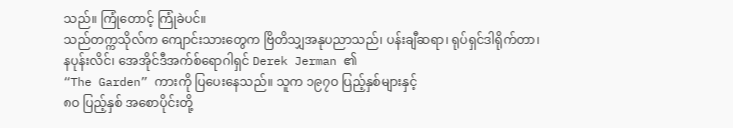သည်။ ကြုံတောင့် ကြုံခဲပင်။
သည်တက္ကသိုလ်က ကျောင်းသားတွေက ဗြိတိသျှအနုပညာသည်၊ ပန်းချီဆရာ၊ ရုပ်ရှင်ဒါရိုက်တာ၊
နပုန်းလိင်၊ အေအိုင်ဒီအက်စ်ရောဂါရှင် Derek Jerman ၏
“The Garden” ကားကို ပြပေးနေသည်။ သူက ၁၉၇ဝ ပြည့်နှစ်များနှင့်
၈ဝ ပြည့်နှစ် အစောပိုင်းတို့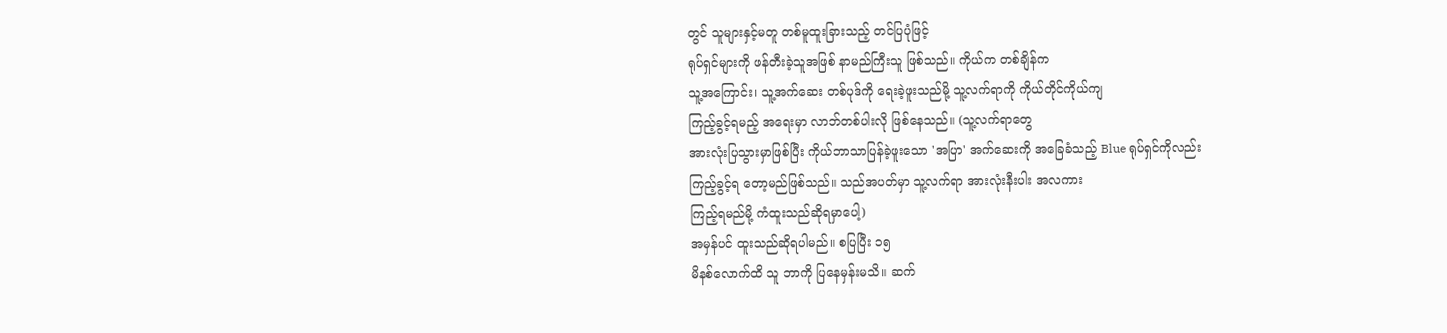တွင် သူများနှင့်မတူ တစ်မူထူးခြားသည့် တင်ပြပုံဖြင့်
ရုပ်ရှင်များကို ဖန်တီးခဲ့သူအဖြစ် နာမည်ကြီးသူ ဖြစ်သည်။ ကိုယ်က တစ်ချိန်က
သူ့အကြောင်း၊ သူ့အက်ဆေး တစ်ပုဒ်ကို ရေးခဲ့ဖူးသည်မို့ သူ့လက်ရာကို ကိုယ်တိုင်ကိုယ်ကျ
ကြည့်ခွင့်ရမည့် အရေးမှာ လာဘ်တစ်ပါးလို ဖြစ်နေသည်။ (သူ့လက်ရာတွေ
အားလုံးပြသွားမှာဖြစ်ပြီး ကိုယ်ဘာသာပြန်ခဲ့ဖူးသော 'အပြာ' အက်ဆေးကို အခြေခံသည့် Blue ရုပ်ရှင်ကိုလည်း
ကြည့်ခွင့်ရ တော့မည်ဖြစ်သည်။ သည်အပတ်မှာ သူ့လက်ရာ အားလုံးနီးပါး အလကား
ကြည့်ရမည်မို့ ကံထူးသည်ဆိုရမှာပေါ့)
အမှန်ပင် ထူးသည်ဆိုရပါမည်။ စပြပြီး ၁၅
မိနစ်လောက်ထိ သူ ဘာကို ပြနေမှန်းမသိ။ ဆက်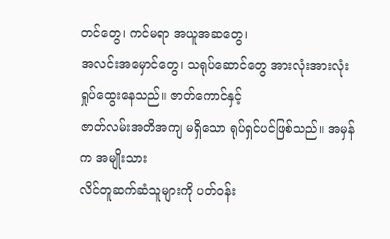တင်တွေ၊ ကင်မရာ အယူအဆတွေ၊
အလင်းအမှောင်တွေ၊ သရုပ်ဆောင်တွေ အားလုံးအားလုံး ရှုပ်ထွေးနေသည်။ ဇာတ်ကောင်နှင့်
ဇာတ်လမ်းအတိအကျ မရှိသော ရုပ်ရှင်ပင်ဖြစ်သည်။ အမှန်က အမျိုးသား
လိင်တူဆက်ဆံသူများကို ပတ်ဝန်း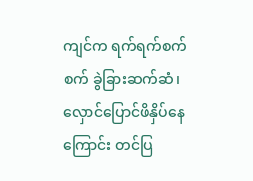ကျင်က ရက်ရက်စက်စက် ခွဲခြားဆက်ဆံ၊
လှောင်ပြောင်ဖိနှိပ်နေကြောင်း တင်ပြ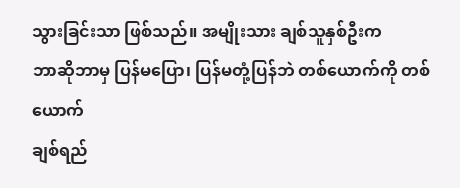သွားခြင်းသာ ဖြစ်သည်။ အမျိုးသား ချစ်သူနှစ်ဦးက
ဘာဆိုဘာမှ ပြန်မပြော၊ ပြန်မတုံ့ပြန်ဘဲ တစ်ယောက်ကို တစ်ယောက်
ချစ်ရည်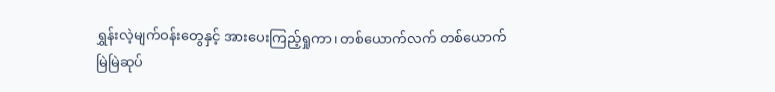ရွှန်းလဲ့မျက်ဝန်းတွေနှင့် အားပေးကြည့်ရှုကာ၊ တစ်ယောက်လက် တစ်ယောက်
မြဲမြဲဆုပ်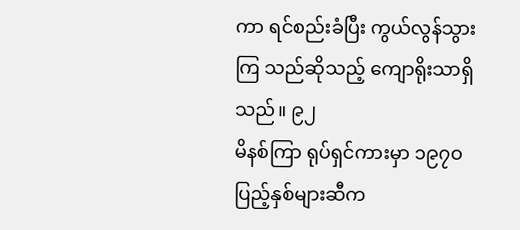ကာ ရင်စည်းခံပြီး ကွယ်လွန်သွားကြ သည်ဆိုသည့် ကျောရိုးသာရှိသည်။ ၉၂
မိနစ်ကြာ ရုပ်ရှင်ကားမှာ ၁၉၇ဝ ပြည့်နှစ်များဆီက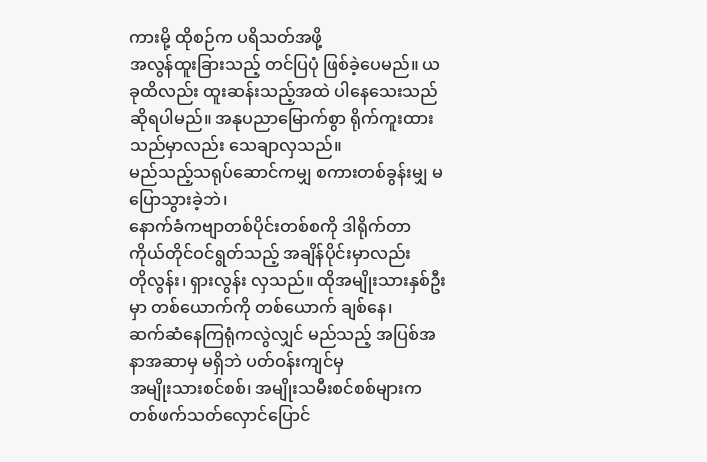ကားမို့ ထိုစဉ်က ပရိသတ်အဖို့
အလွန်ထူးခြားသည့် တင်ပြပုံ ဖြစ်ခဲ့ပေမည်။ ယခုထိလည်း ထူးဆန်းသည့်အထဲ ပါနေသေးသည်
ဆိုရပါမည်။ အနုပညာမြောက်စွာ ရိုက်ကူးထားသည်မှာလည်း သေချာလှသည်။
မည်သည့်သရုပ်ဆောင်ကမျှ စကားတစ်ခွန်းမျှ မပြောသွားခဲ့ဘဲ၊
နောက်ခံကဗျာတစ်ပိုင်းတစ်စကို ဒါရိုက်တာ ကိုယ်တိုင်ဝင်ရွတ်သည့် အချိန်ပိုင်းမှာလည်း
တိုလွန်း၊ ရှားလွန်း လှသည်။ ထိုအမျိုးသားနှစ်ဦးမှာ တစ်ယောက်ကို တစ်ယောက် ချစ်နေ၊
ဆက်ဆံနေကြရုံကလွဲလျှင် မည်သည့် အပြစ်အနာအဆာမှ မရှိဘဲ ပတ်ဝန်းကျင်မှ
အမျိုးသားစင်စစ်၊ အမျိုးသမီးစင်စစ်များက တစ်ဖက်သတ်လှောင်ပြောင်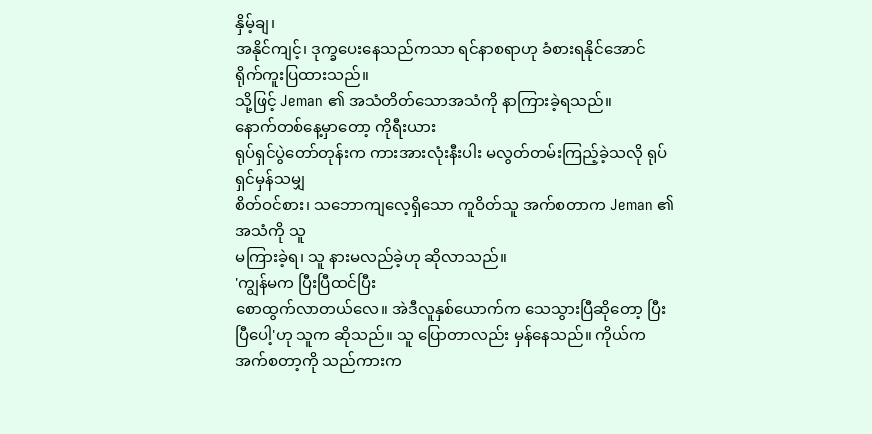နှိမ့်ချ၊
အနိုင်ကျင့်၊ ဒုက္ခပေးနေသည်ကသာ ရင်နာစရာဟု ခံစားရနိုင်အောင် ရိုက်ကူးပြထားသည်။
သို့ဖြင့် Jeman ၏ အသံတိတ်သောအသံကို နာကြားခဲ့ရသည်။
နောက်တစ်နေ့မှာတော့ ကိုရီးယား
ရုပ်ရှင်ပွဲတော်တုန်းက ကားအားလုံးနီးပါး မလွတ်တမ်းကြည့်ခဲ့သလို ရုပ်ရှင်မှန်သမျှ
စိတ်ဝင်စား၊ သဘောကျလေ့ရှိသော ကူဝိတ်သူ အက်စတာက Jeman ၏ အသံကို သူ
မကြားခဲ့ရ၊ သူ နားမလည်ခဲ့ဟု ဆိုလာသည်။
'ကျွန်မက ပြီးပြီထင်ပြီး
စောထွက်လာတယ်လေ။ အဲဒီလူနှစ်ယောက်က သေသွားပြီဆိုတော့ ပြီးပြီပေါ့'ဟု သူက ဆိုသည်။ သူ ပြောတာလည်း မှန်နေသည်။ ကိုယ်က အက်စတာ့ကို သည်ကားက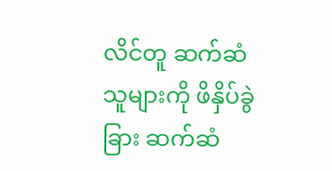လိင်တူ ဆက်ဆံသူများကို ဖိနှိပ်ခွဲခြား ဆက်ဆံ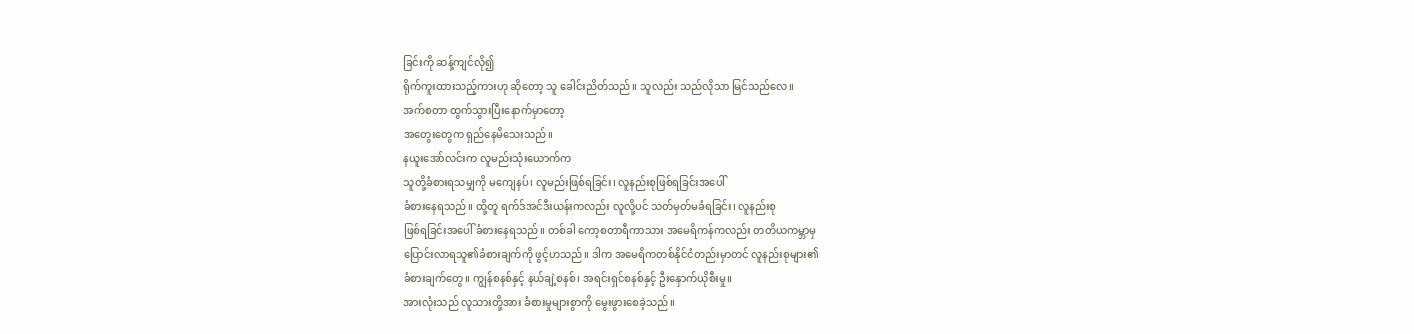ခြင်းကို ဆန့်ကျင်လို၍
ရိုက်ကူးထားသည့်ကားဟု ဆိုတော့ သူ ခေါင်းညိတ်သည်။ သူလည်း သည်လိုသာ မြင်သည်လေ။
အက်စတာ ထွက်သွားပြီးနောက်မှာတော့
အတွေးတွေက ရှည်နေမိသေးသည်။
နယူးအော်လင်းက လူမည်းသုံးယောက်က
သူတို့ခံစားရသမျှကို မကျေနပ်၊ လူမည်းဖြစ်ရခြင်း၊ လူနည်းစုဖြစ်ရခြင်းအပေါ်
ခံစားနေရသည်။ ထို့တူ ရက်ဒ်အင်ဒီးယန်းကလည်း လူလို့ပင် သတ်မှတ်မခံရခြင်း၊ လူနည်းစု
ဖြစ်ရခြင်းအပေါ် ခံစားနေရသည်။ တစ်ခါ ကော့စတာရီကာသား အမေရိကန်ကလည်း တတိယကမ္ဘာမှ
ပြောင်းလာရသူ၏ခံစားချက်ကို ဖွင့်ဟသည်။ ဒါက အမေရိကတစ်နိုင်ငံတည်းမှာတင် လူနည်းစုများ၏
ခံစားချက်တွေ။ ကျွန်စနစ်နှင့် နယ်ချဲ့စနစ်၊ အရင်းရှင်စနစ်နှင့် ဦးနှောက်ယိုစီးမှု။
အားလုံးသည် လူသားတို့အား ခံစားမှုများစွာကို မွေးဖွားစေခဲ့သည်။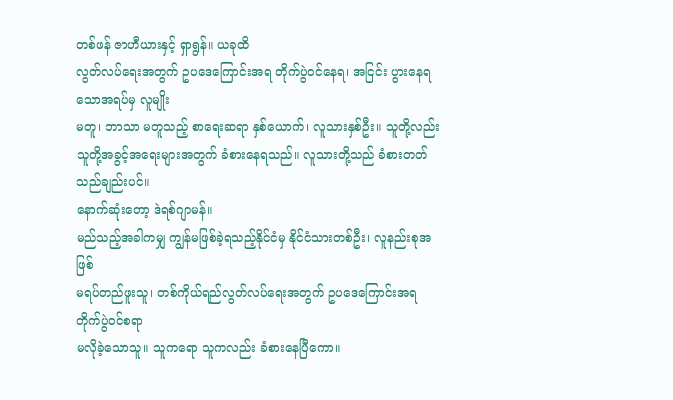တစ်ဖန် ဇာဟီယားနှင့် ရှာရွန်။ ယခုထိ
လွတ်လပ်ရေးအတွက် ဥပဒေကြောင်းအရ တိုက်ပွဲဝင်နေရ၊ အငြင်း ပွားနေရသောအရပ်မှ လူမျိုး
မတူ၊ ဘာသာ မတူသည့် စာရေးဆရာ နှစ်ယောက်၊ လူသားနှစ်ဦး။ သူတို့လည်း
သူတို့အခွင့်အရေးများအတွက် ခံစားနေရသည်။ လူသားတို့သည် ခံစားတတ် သည်ချည်းပင်။
နောက်ဆုံးတော့ ဒဲရစ်ဂျာမန်။
မည်သည့်အခါကမျှ ကျွန်မဖြစ်ခဲ့ရသည့်နိုင်ငံမှ နိုင်ငံသားတစ်ဦး၊ လူနည်းစုအဖြစ်
မရပ်တည်ဖူးသူ၊ တစ်ကိုယ်ရည်လွတ်လပ်ရေးအတွက် ဥပဒေကြောင်းအရ တိုက်ပွဲဝင်စရာ
မလိုခဲ့သောသူ။ သူကရော သူကလည်း ခံစားနေပြီကော။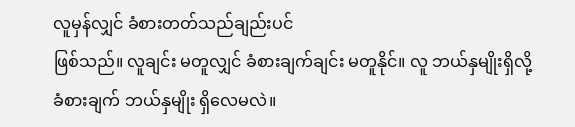လူမှန်လျှင် ခံစားတတ်သည်ချည်းပင်
ဖြစ်သည်။ လူချင်း မတူလျှင် ခံစားချက်ချင်း မတူနိုင်။ လူ ဘယ်နှမျိုးရှိလို့
ခံစားချက် ဘယ်နှမျိုး ရှိလေမလဲ။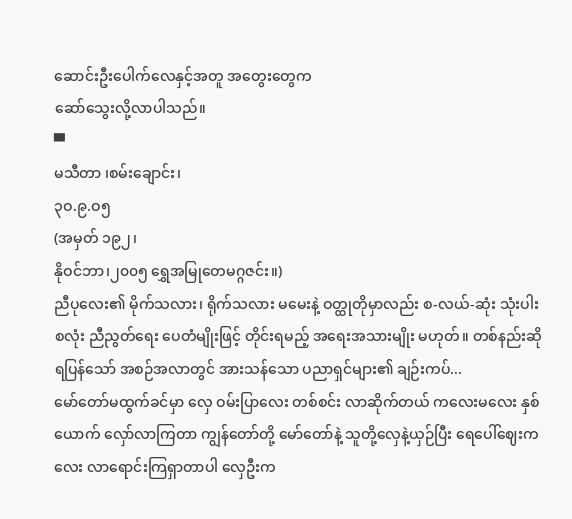ဆောင်းဦးပေါက်လေနှင့်အတူ အတွေးတွေက
ဆော်သွေးလို့လာပါသည်။
▀
မသီတာ ၊စမ်းချောင်း၊
၃ဝ.၉.ဝ၅
(အမှတ် ၁၉၂၊
နိုဝင်ဘာ၊၂၀၀၅ ရွှေအမြုတေမဂ္ဂဇင်း။)
ညီပုလေး၏ မိုက်သလား၊ ရိုက်သလား မမေးနဲ့ ဝတ္ထုတိုမှာလည်း စ-လယ်-ဆုံး သုံးပါး စလုံး ညီညွတ်ရေး ပေတံမျိုးဖြင့် တိုင်းရမည့် အရေးအသားမျိုး မဟုတ်။ တစ်နည်းဆိုရပြန်သော် အစဉ်အလာတွင် အားသန်သော ပညာရှင်များ၏ ချဉ်းကပ်...
မော်တော်မထွက်ခင်မှာ လှေ ဝမ်းပြာလေး တစ်စင်း လာဆိုက်တယ် ကလေးမလေး နှစ်ယောက် လှော်လာကြတာ ကျွန်တော်တို့ မော်တော်နဲ့ သူတို့လှေနဲ့ယှဉ်ပြီး ရေပေါ်ဈေးကလေး လာရောင်းကြရှာတာပါ လှေဦးက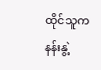ထိုင်သူက နန်းနွဲ့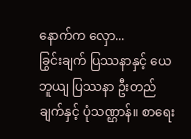နောက်က လှော...
ခြွင်းချက် ပြဿနာနှင့် ယေဘူယျ ပြဿနာ ဦးတည်ချက်နှင့် ပုံသဏ္ဌာန်။ စာရေး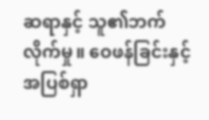ဆရာနှင့် သူ၏ဘက်လိုက်မှု။ ဝေဖန်ခြင်းနှင့် အပြစ်ရှာ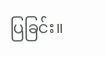ပြခြင်း။